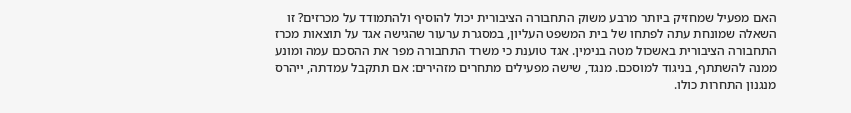האם מפעיל שמחזיק ביותר מרבע משוק התחבורה הציבורית יכול להוסיף ולהתמודד על מכרזים? זו השאלה שמונחת עתה לפתחו של בית המשפט העליון, במסגרת ערעור שהגישה אגד על תוצאות מכרז התחבורה הציבורית באשכול מטה בנימין. אגד טוענת כי משרד התחבורה מפר את ההסכם עמה ומונע ממנה להשתתף, בניגוד למוסכם. מנגד, שישה מפעילים מתחרים מזהירים: אם תתקבל עמדתה, ייהרס מנגנון התחרות כולו.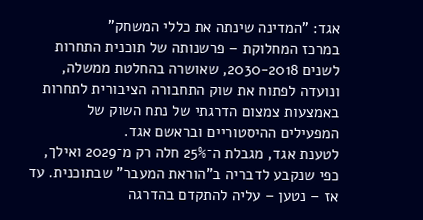אגד: "המדינה שינתה את כללי המשחק"
במרכז המחלוקת – פרשנותה של תוכנית התחרות לשנים 2030-2018, שאושרה בהחלטת ממשלה, ונועדה לפתוח את שוק התחבורה הציבורית לתחרות באמצעות צמצום הדרגתי של נתח השוק של המפעילים ההיסטוריים ובראשם אגד.
לטענת אגד, מגבלת ה־25% חלה רק מ־2029 ואילך, כפי שנקבע לדבריה ב"הוראת המעבר" שבתוכנית. עד אז – נטען – עליה להתקדם בהדרגה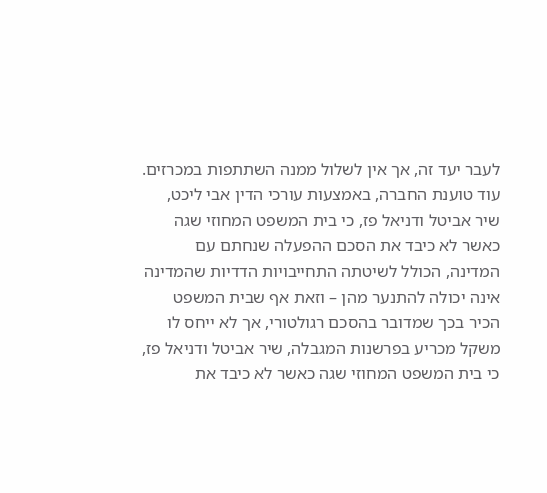לעבר יעד זה, אך אין לשלול ממנה השתתפות במכרזים.
עוד טוענת החברה, באמצעות עורכי הדין אבי ליכט, שיר אביטל ודניאל פז, כי בית המשפט המחוזי שגה כאשר לא כיבד את הסכם ההפעלה שנחתם עם המדינה, הכולל לשיטתה התחייבויות הדדיות שהמדינה אינה יכולה להתנער מהן – וזאת אף שבית המשפט הכיר בכך שמדובר בהסכם רגולטורי, אך לא ייחס לו משקל מכריע בפרשנות המגבלה, שיר אביטל ודניאל פז, כי בית המשפט המחוזי שגה כאשר לא כיבד את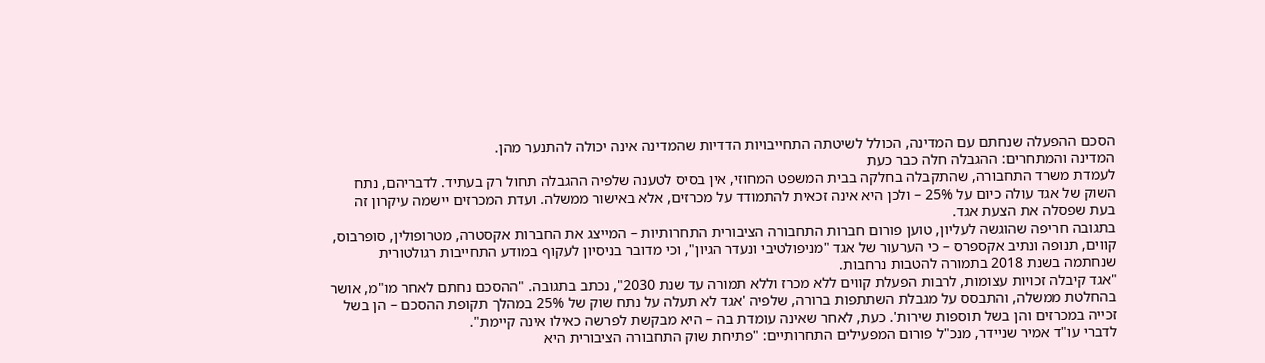הסכם ההפעלה שנחתם עם המדינה, הכולל לשיטתה התחייבויות הדדיות שהמדינה אינה יכולה להתנער מהן.
המדינה והמתחרים: ההגבלה חלה כבר כעת
לעמדת משרד התחבורה, שהתקבלה בחלקה בבית המשפט המחוזי, אין בסיס לטענה שלפיה ההגבלה תחול רק בעתיד. לדבריהם, נתח השוק של אגד עולה כיום על 25% – ולכן היא אינה זכאית להתמודד על מכרזים, אלא באישור ממשלה. ועדת המכרזים יישמה עיקרון זה בעת שפסלה את הצעת אגד.
בתגובה חריפה שהוגשה לעליון, טוען פורום חברות התחבורה הציבורית התחרותיות – המייצג את החברות אקסטרה, מטרופולין, סופרבוס, קווים, תנופה ונתיב אקספרס – כי הערעור של אגד "מניפולטיבי ונעדר הגיון", וכי מדובר בניסיון לעקוף במודע התחייבות רגולטורית שנחתמה בשנת 2018 בתמורה להטבות נרחבות.
"אגד קיבלה זכויות עצומות, לרבות הפעלת קווים ללא מכרז וללא תמורה עד שנת 2030", נכתב בתגובה. "ההסכם נחתם לאחר מו"מ, אושר בהחלטת ממשלה, והתבסס על מגבלת השתתפות ברורה, שלפיה 'אגד לא תעלה על נתח שוק של 25% במהלך תקופת ההסכם – הן בשל זכייה במכרזים והן בשל תוספות שירות'. כעת, לאחר שאינה עומדת בה – היא מבקשת לפרשה כאילו אינה קיימת".
לדברי עו"ד אמיר שניידר, מנכ"ל פורום המפעילים התחרותיים: "פתיחת שוק התחבורה הציבורית היא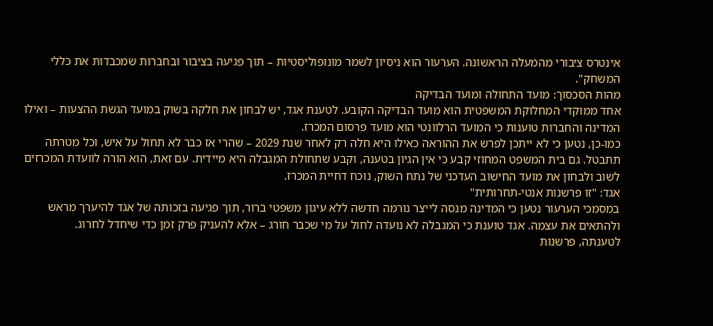אינטרס ציבורי מהמעלה הראשונה. הערעור הוא ניסיון לשמר מונופוליסטיות – תוך פגיעה בציבור ובחברות שמכבדות את כללי המשחק".
מהות הסכסוך: מועד התחולה ומועד הבדיקה
אחד ממוקדי המחלוקת המשפטית הוא מועד הבדיקה הקובע. לטענת אגד, יש לבחון את חלקה בשוק במועד הגשת ההצעות – ואילו המדינה והחברות טוענות כי המועד הרלוונטי הוא מועד פרסום המכרז.
כמו-כן, נטען כי לא ייתכן לפרש את ההוראה כאילו היא חלה רק לאחר שנת 2029 – שהרי אז כבר לא תחול על איש, וכל מטרתה תתבטל. גם בית המשפט המחוזי קבע כי אין הגיון בטענה, וקבע שתחולת המגבלה היא מיידית. עם זאת, הוא הורה לוועדת המכרזים לשוב ולבחון את מועד החישוב העדכני של נתח השוק, נוכח דחיית המכרז.
אגד: "זו פרשנות אנטי-תחרותית"
במסמכי הערעור נטען כי המדינה מנסה לייצר נורמה חדשה ללא עיגון משפטי ברור, תוך פגיעה בזכותה של אגד להיערך מראש ולהתאים את עצמה. אגד טוענת כי המגבלה לא נועדה לחול על מי שכבר חורג – אלא להעניק פרק זמן כדי שיחדל לחרוג.
לטענתה, פרשנות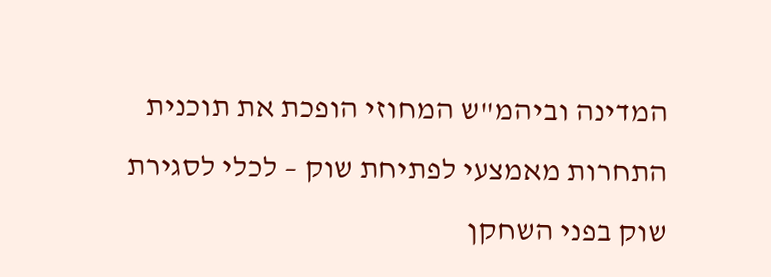המדינה וביהמ"ש המחוזי הופכת את תוכנית התחרות מאמצעי לפתיחת שוק – לכלי לסגירת שוק בפני השחקן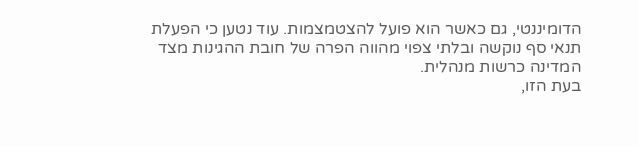הדומיננטי, גם כאשר הוא פועל להצטמצמות. עוד נטען כי הפעלת תנאי סף נוקשה ובלתי צפוי מהווה הפרה של חובת ההגינות מצד המדינה כרשות מנהלית.
בעת הזו,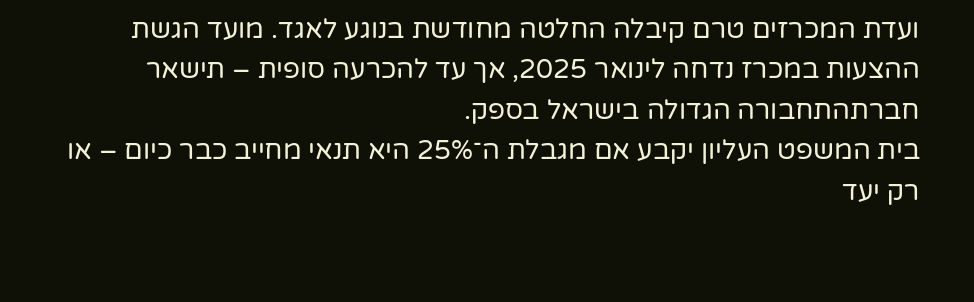ועדת המכרזים טרם קיבלה החלטה מחודשת בנוגע לאגד. מועד הגשת ההצעות במכרז נדחה לינואר 2025, אך עד להכרעה סופית – תישאר חברתהתחבורה הגדולה בישראל בספק.
בית המשפט העליון יקבע אם מגבלת ה־25% היא תנאי מחייב כבר כיום – או רק יעד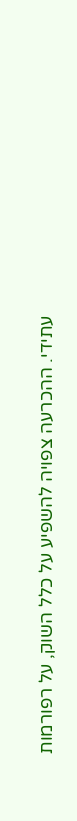עתידי. ההכרעה צפויה להשפיע על כלל השוק, על רפורמות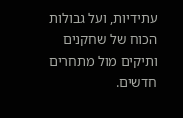עתידיות, ועל גבולות הכוח של שחקנים ותיקים מול מתחרים חדשים.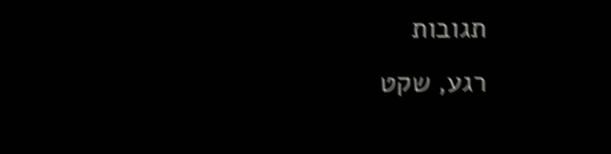תגובות
רגע, שקט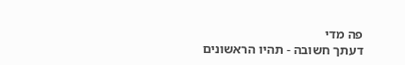פה מדי
דעתך חשובה - תהיו הראשונים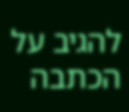להגיב על הכתבה